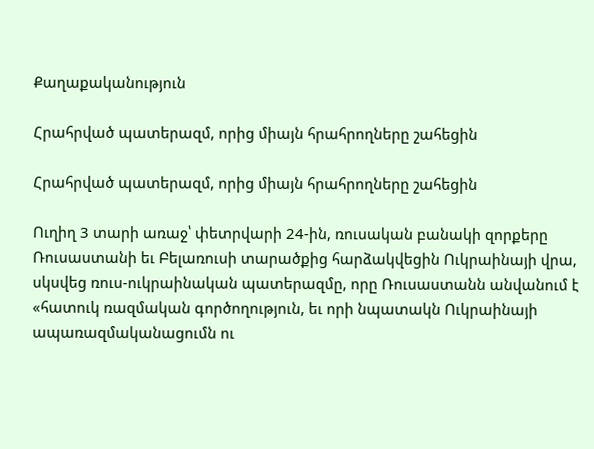Քաղաքականություն

Հրահրված պատերազմ, որից միայն հրահրողները շահեցին

Հրահրված պատերազմ, որից միայն հրահրողները շահեցին

Ուղիղ 3 տարի առաջ՝ փետրվարի 24-ին, ռուսական բանակի զորքերը Ռուսաստանի եւ Բելառուսի տարածքից հարձակվեցին Ուկրաինայի վրա, սկսվեց ռուս-ուկրաինական պատերազմը, որը Ռուսաստանն անվանում է «հատուկ ռազմական գործողություն, եւ որի նպատակն Ուկրաինայի ապառազմականացումն ու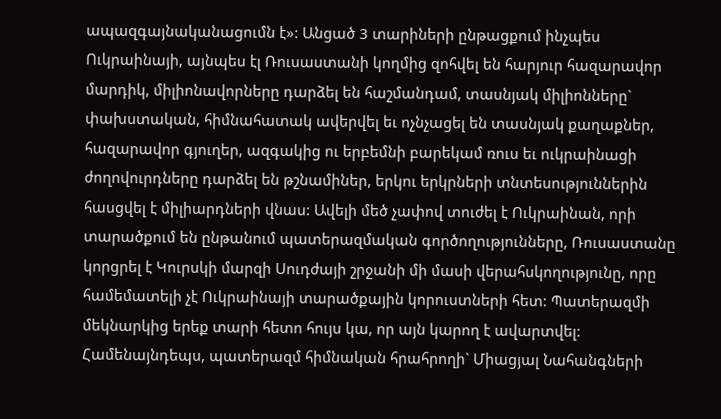ապազգայնականացումն է»: Անցած 3 տարիների ընթացքում ինչպես Ուկրաինայի, այնպես էլ Ռուսաստանի կողմից զոհվել են հարյուր հազարավոր մարդիկ, միլիոնավորները դարձել են հաշմանդամ, տասնյակ միլիոնները` փախստական, հիմնահատակ ավերվել եւ ոչնչացել են տասնյակ քաղաքներ, հազարավոր գյուղեր, ազգակից ու երբեմնի բարեկամ ռուս եւ ուկրաինացի ժողովուրդները դարձել են թշնամիներ, երկու երկրների տնտեսություններին հասցվել է միլիարդների վնաս: Ավելի մեծ չափով տուժել է Ուկրաինան, որի տարածքում են ընթանում պատերազմական գործողությունները, Ռուսաստանը կորցրել է Կուրսկի մարզի Սուդժայի շրջանի մի մասի վերահսկողությունը, որը համեմատելի չէ Ուկրաինայի տարածքային կորուստների հետ: Պատերազմի մեկնարկից երեք տարի հետո հույս կա, որ այն կարող է ավարտվել: Համենայնդեպս, պատերազմ հիմնական հրահրողի` Միացյալ Նահանգների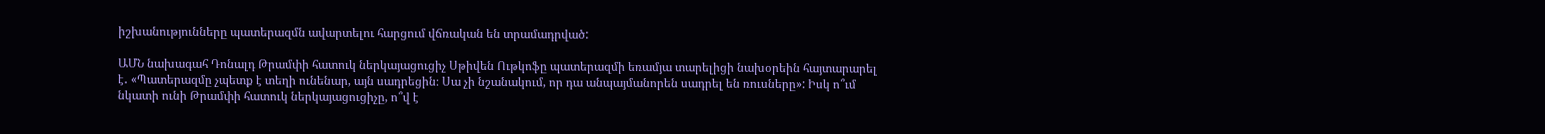իշխանությունները պատերազմն ավարտելու հարցում վճռական են տրամադրված:

ԱՄՆ նախագահ Դոնալդ Թրամփի հատուկ ներկայացուցիչ Սթիվեն Ութկոֆը պատերազմի եռամյա տարելիցի նախօրեին հայտարարել է․ «Պատերազմը չպետք է տեղի ունենար, այն սադրեցին։ Սա չի նշանակում, որ դա անպայմանորեն սադրել են ռուսները»: Իսկ ո՞ւմ նկատի ունի Թրամփի հատուկ ներկայացուցիչը, ո՞վ է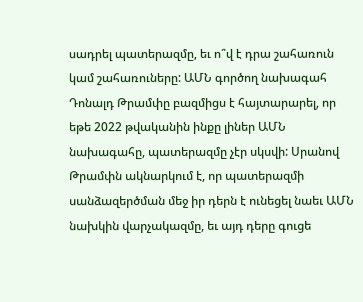սադրել պատերազմը, եւ ո՞վ է դրա շահառուն կամ շահառուները: ԱՄՆ գործող նախագահ Դոնալդ Թրամփը բազմիցս է հայտարարել, որ եթե 2022 թվականին ինքը լիներ ԱՄՆ նախագահը, պատերազմը չէր սկսվի: Սրանով Թրամփն ակնարկում է, որ պատերազմի սանձազերծման մեջ իր դերն է ունեցել նաեւ ԱՄՆ նախկին վարչակազմը, եւ այդ դերը գուցե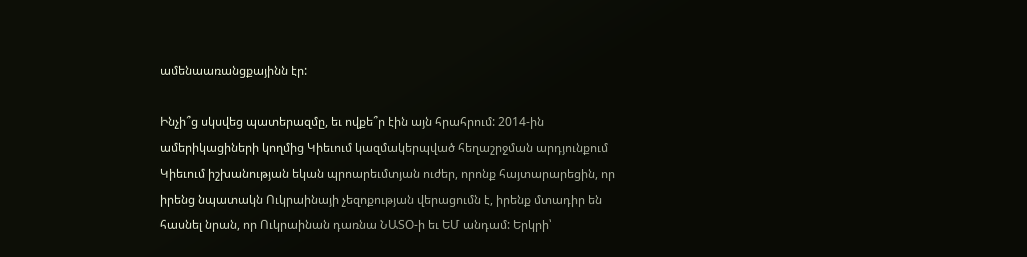ամենաառանցքայինն էր:

Ինչի՞ց սկսվեց պատերազմը, եւ ովքե՞ր էին այն հրահրում: 2014-ին ամերիկացիների կողմից Կիեւում կազմակերպված հեղաշրջման արդյունքում Կիեւում իշխանության եկան պրոարեւմտյան ուժեր, որոնք հայտարարեցին, որ իրենց նպատակն Ուկրաինայի չեզոքության վերացումն է, իրենք մտադիր են հասնել նրան, որ Ուկրաինան դառնա ՆԱՏՕ-ի եւ ԵՄ անդամ: Երկրի՝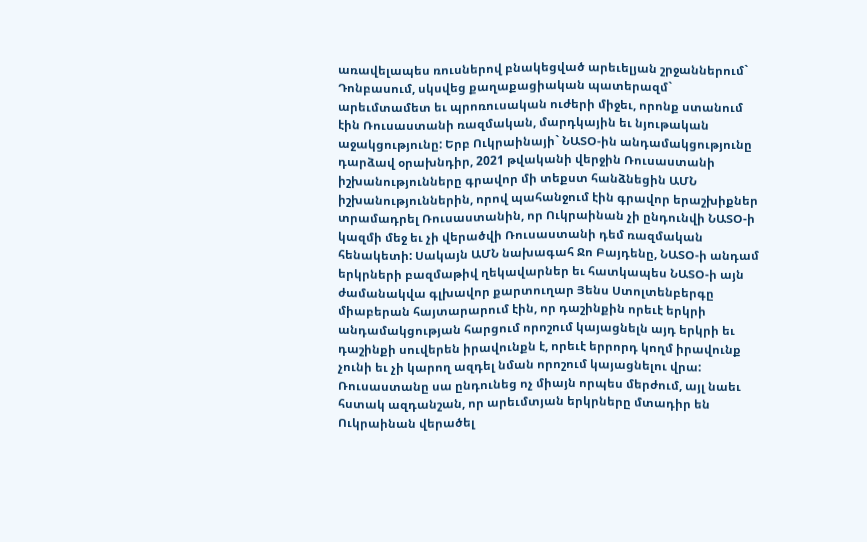առավելապես ռուսներով բնակեցված արեւելյան շրջաններում` Դոնբասում, սկսվեց քաղաքացիական պատերազմ` արեւմտամետ եւ պրոռուսական ուժերի միջեւ, որոնք ստանում էին Ռուսաստանի ռազմական, մարդկային եւ նյութական աջակցությունը: Երբ Ուկրաինայի` ՆԱՏՕ-ին անդամակցությունը դարձավ օրախնդիր, 2021 թվականի վերջին Ռուսաստանի իշխանությունները գրավոր մի տեքստ հանձնեցին ԱՄՆ իշխանություններին, որով պահանջում էին գրավոր երաշխիքներ տրամադրել Ռուսաստանին, որ Ուկրաինան չի ընդունվի ՆԱՏՕ-ի կազմի մեջ եւ չի վերածվի Ռուսաստանի դեմ ռազմական հենակետի: Սակայն ԱՄՆ նախագահ Ջո Բայդենը, ՆԱՏՕ-ի անդամ երկրների բազմաթիվ ղեկավարներ եւ հատկապես ՆԱՏՕ-ի այն ժամանակվա գլխավոր քարտուղար Յենս Ստոլտենբերգը միաբերան հայտարարում էին, որ դաշինքին որեւէ երկրի անդամակցության հարցում որոշում կայացնելն այդ երկրի եւ դաշինքի սուվերեն իրավունքն է, որեւէ երրորդ կողմ իրավունք չունի եւ չի կարող ազդել նման որոշում կայացնելու վրա: Ռուսաստանը սա ընդունեց ոչ միայն որպես մերժում, այլ նաեւ հստակ ազդանշան, որ արեւմտյան երկրները մտադիր են Ուկրաինան վերածել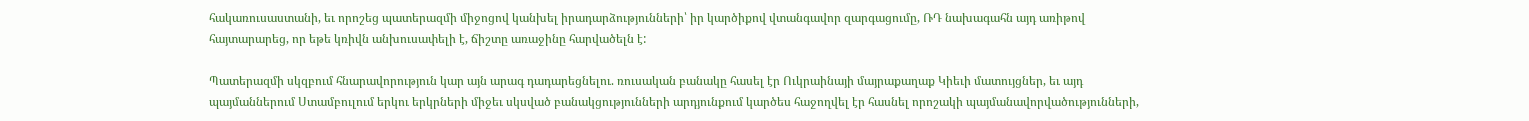հակառուսաստանի, եւ որոշեց պատերազմի միջոցով կանխել իրադարձությունների՝ իր կարծիքով վտանգավոր զարգացումը, ՌԴ նախագահն այդ առիթով հայտարարեց, որ եթե կռիվն անխուսափելի է, ճիշտը առաջինը հարվածելն է:

Պատերազմի սկզբում հնարավորություն կար այն արագ դադարեցնելու. ռուսական բանակը հասել էր Ուկրաինայի մայրաքաղաք Կիեւի մատույցներ, եւ այդ պայմաններում Ստամբուլում երկու երկրների միջեւ սկսված բանակցությունների արդյունքում կարծես հաջողվել էր հասնել որոշակի պայմանավորվածությունների,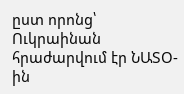ըստ որոնց՝ Ուկրաինան հրաժարվում էր ՆԱՏՕ-ին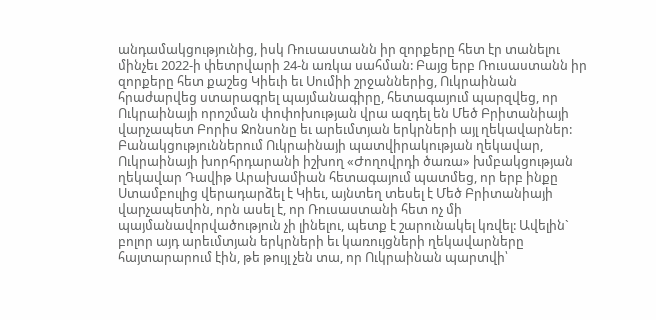անդամակցությունից, իսկ Ռուսաստանն իր զորքերը հետ էր տանելու մինչեւ 2022-ի փետրվարի 24-ն առկա սահման: Բայց երբ Ռուսաստանն իր զորքերը հետ քաշեց Կիեւի եւ Սումիի շրջաններից, Ուկրաինան հրաժարվեց ստարագրել պայմանագիրը, հետագայում պարզվեց, որ Ուկրաինայի որոշման փոփոխության վրա ազդել են Մեծ Բրիտանիայի վարչապետ Բորիս Ջոնսոնը եւ արեւմտյան երկրների այլ ղեկավարներ: Բանակցություններում Ուկրաինայի պատվիրակության ղեկավար, Ուկրաինայի խորհրդարանի իշխող «Ժողովրդի ծառա» խմբակցության ղեկավար Դավիթ Արախամիան հետագայում պատմեց, որ երբ ինքը Ստամբուլից վերադարձել է Կիեւ, այնտեղ տեսել է Մեծ Բրիտանիայի վարչապետին, որն ասել է, որ Ռուսաստանի հետ ոչ մի պայմանավորվածություն չի լինելու, պետք է շարունակել կռվել: Ավելին` բոլոր այդ արեւմտյան երկրների եւ կառույցների ղեկավարները հայտարարում էին, թե թույլ չեն տա, որ Ուկրաինան պարտվի՝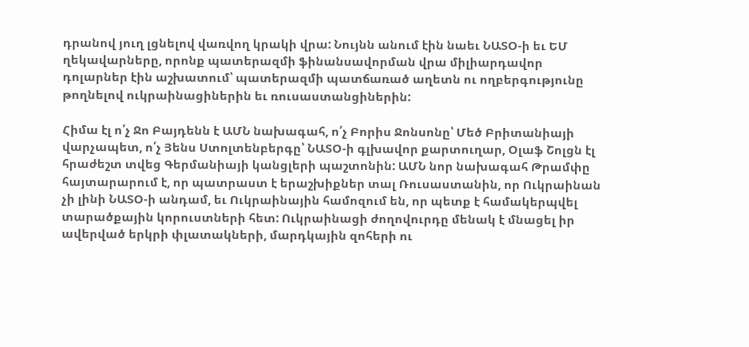դրանով յուղ լցնելով վառվող կրակի վրա: Նույնն անում էին նաեւ ՆԱՏՕ-ի եւ ԵՄ ղեկավարները, որոնք պատերազմի ֆինանսավորման վրա միլիարդավոր դոլարներ էին աշխատում՝ պատերազմի պատճառած աղետն ու ողբերգությունը թողնելով ուկրաինացիներին եւ ռուսաստանցիներին:

Հիմա էլ ո՛չ Ջո Բայդենն է ԱՄՆ նախագահ, ո՛չ Բորիս Ջոնսոնը՝ Մեծ Բրիտանիայի վարչապետ, ո՛չ Յենս Ստոլտենբերգը՝ ՆԱՏՕ-ի գլխավոր քարտուղար, Օլաֆ Շոլցն էլ հրաժեշտ տվեց Գերմանիայի կանցլերի պաշտոնին: ԱՄՆ նոր նախագահ Թրամփը հայտարարում է, որ պատրաստ է երաշխիքներ տալ Ռուսաստանին, որ Ուկրաինան չի լինի ՆԱՏՕ-ի անդամ, եւ Ուկրաինային համոզում են, որ պետք է համակերպվել տարածքային կորուստների հետ: Ուկրաինացի ժողովուրդը մենակ է մնացել իր ավերված երկրի փլատակների, մարդկային զոհերի ու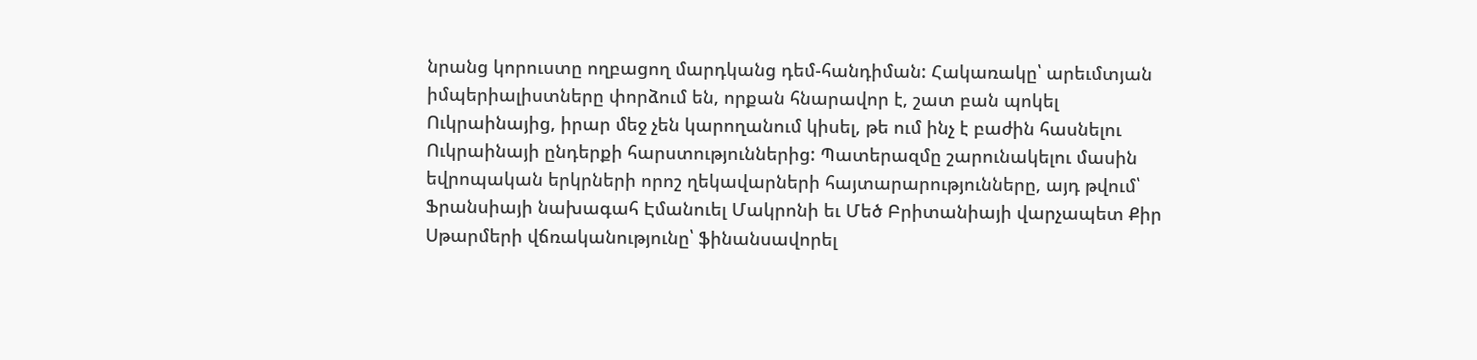նրանց կորուստը ողբացող մարդկանց դեմ-հանդիման: Հակառակը՝ արեւմտյան իմպերիալիստները փորձում են, որքան հնարավոր է, շատ բան պոկել Ուկրաինայից, իրար մեջ չեն կարողանում կիսել, թե ում ինչ է բաժին հասնելու Ուկրաինայի ընդերքի հարստություններից: Պատերազմը շարունակելու մասին եվրոպական երկրների որոշ ղեկավարների հայտարարությունները, այդ թվում՝ Ֆրանսիայի նախագահ Էմանուել Մակրոնի եւ Մեծ Բրիտանիայի վարչապետ Քիր Սթարմերի վճռականությունը՝ ֆինանսավորել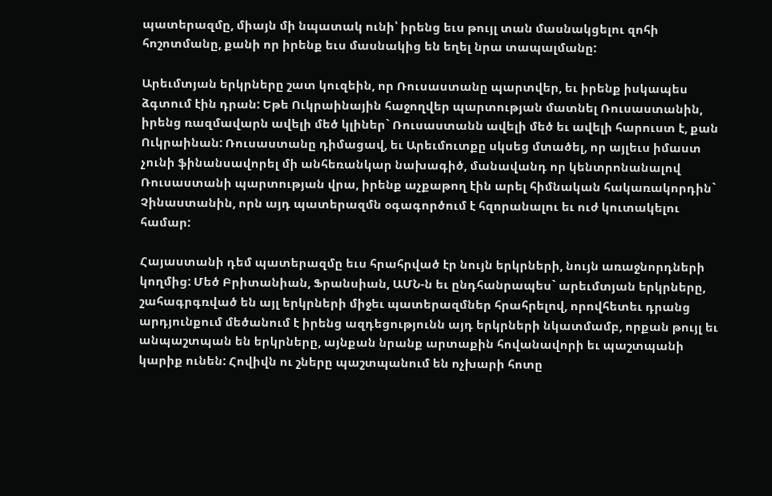պատերազմը, միայն մի նպատակ ունի՝ իրենց եւս թույլ տան մասնակցելու զոհի հոշոտմանը, քանի որ իրենք եւս մասնակից են եղել նրա տապալմանը:

Արեւմտյան երկրները շատ կուզեին, որ Ռուսաստանը պարտվեր, եւ իրենք իսկապես ձգտում էին դրան: Եթե Ուկրաինային հաջողվեր պարտության մատնել Ռուսաստանին, իրենց ռազմավարն ավելի մեծ կլիներ` Ռուսաստանն ավելի մեծ եւ ավելի հարուստ է, քան Ուկրաինան: Ռուսաստանը դիմացավ, եւ Արեւմուտքը սկսեց մտածել, որ այլեւս իմաստ չունի ֆինանսավորել մի անհեռանկար նախագիծ, մանավանդ որ կենտրոնանալով Ռուսաստանի պարտության վրա, իրենք աչքաթող էին արել հիմնական հակառակորդին` Չինաստանին, որն այդ պատերազմն օգագործում է հզորանալու եւ ուժ կուտակելու համար:

Հայաստանի դեմ պատերազմը եւս հրահրված էր նույն երկրների, նույն առաջնորդների կողմից: Մեծ Բրիտանիան, Ֆրանսիան, ԱՄՆ-ն եւ ընդհանրապես` արեւմտյան երկրները, շահագրգռված են այլ երկրների միջեւ պատերազմներ հրահրելով, որովհետեւ դրանց արդյունքում մեծանում է իրենց ազդեցությունն այդ երկրների նկատմամբ, որքան թույլ եւ անպաշտպան են երկրները, այնքան նրանք արտաքին հովանավորի եւ պաշտպանի կարիք ունեն: Հովիվն ու շները պաշտպանում են ոչխարի հոտը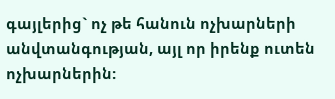գայլերից` ոչ թե հանուն ոչխարների անվտանգության, այլ որ իրենք ուտեն ոչխարներին: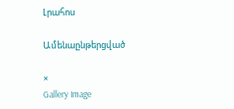Լրահոս

Ամենաընթերցված

×
Gallery Image